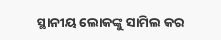ସ୍ଥାନୀୟ ଲୋକଙ୍କୁ ସାମିଲ କର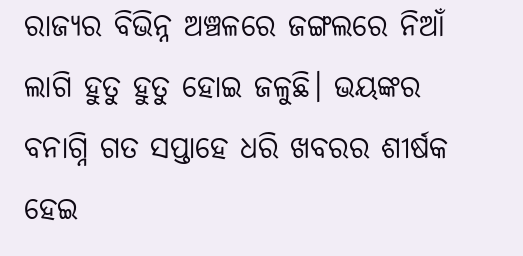ରାଜ୍ୟର ବିଭିନ୍ନ ଅଞ୍ଚଳରେ ଜଙ୍ଗଲରେ ନିଆଁ ଲାଗି ହୁତୁ ହୁତୁ ହୋଇ ଜଳୁଛି। ଭୟଙ୍କର ବନାଗ୍ନି ଗତ ସପ୍ତାହେ ଧରି ଖବରର ଶୀର୍ଷକ ହେଇ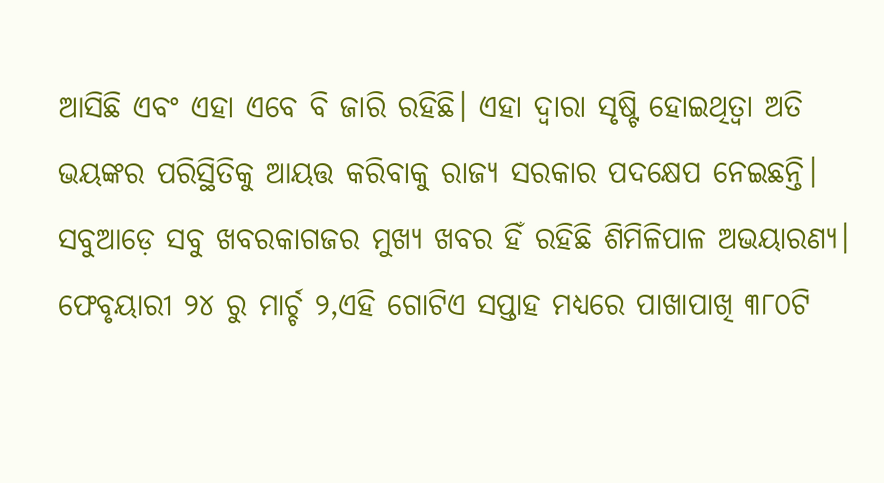ଆସିଛି ଏବଂ ଏହା ଏବେ ବି ଜାରି ରହିଛି। ଏହା ଦ୍ୱାରା ସୃଷ୍ଟି ହୋଇଥିତ୍ବା ଅତି ଭୟଙ୍କର ପରିସ୍ଥିତିକୁ ଆୟତ୍ତ କରିବାକୁ ରାଜ୍ୟ ସରକାର ପଦକ୍ଷେପ ନେଇଛନ୍ତି। ସବୁଆଡ଼େ ସବୁ ଖବରକାଗଜର ମୁଖ୍ୟ ଖବର ହିଁ ରହିଛି ଶିମିଳିପାଳ ଅଭୟାରଣ୍ୟ। ଫେବୃୟାରୀ ୨୪ ରୁ ମାର୍ଚ୍ଚ ୨,ଏହି ଗୋଟିଏ ସପ୍ତାହ ମଧ୍ୟରେ ପାଖାପାଖି ୩୮୦ଟି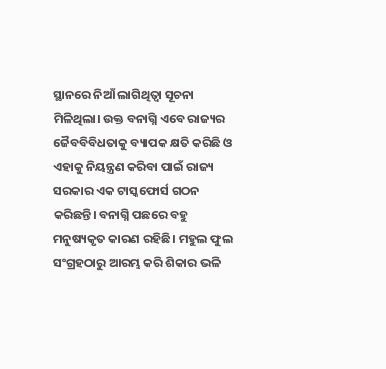ସ୍ଥାନରେ ନିଆଁ ଲାଗିଥିତ୍ବା ସୂଚନା ମିଳିଥିଲା। ଉକ୍ତ ବନାଗ୍ନି ଏବେ ରାଜ୍ୟର ଜୈବବିବିଧତାକୁ ବ୍ୟାପକ କ୍ଷତି କରିଛି ଓ ଏହାକୁ ନିୟନ୍ତ୍ରଣ କରିବା ପାଇଁ ରାଜ୍ୟ ସରକାର ଏକ ଟାସ୍କଫୋର୍ସ ଗଠନ କରିଛନ୍ତି। ବନାଗ୍ନି ପଛରେ ବହୁ ମନୁଷ୍ୟକୃତ କାରଣ ରହିଛି। ମହୁଲ ଫୁଲ ସଂଗ୍ରହଠାରୁ ଆରମ୍ଭ କରି ଶିକାର ଭଳି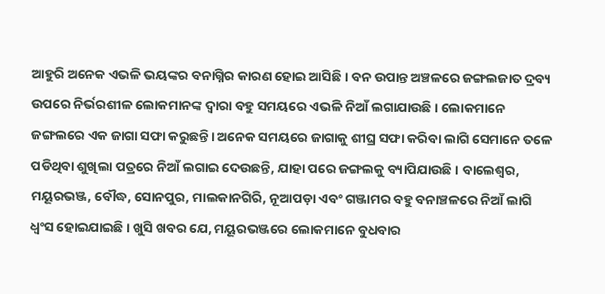ଆହୁରି ଅନେକ ଏଭଳି ଭୟଙ୍କର ବନାଗ୍ନିର କାରଣ ହୋଇ ଆସିଛି। ବନ ଉପାନ୍ତ ଅଞ୍ଚଳରେ ଜଙ୍ଗଲଜାତ ଦ୍ରବ୍ୟ ଉପରେ ନିର୍ଭରଶୀଳ ଲୋକମାନଙ୍କ ଦ୍ୱାରା ବହୁ ସମୟରେ ଏଭଳି ନିଆଁ ଲଗାଯାଉଛି। ଲୋକମାନେ ଜଙ୍ଗଲରେ ଏକ ଜାଗା ସଫା କରୁଛନ୍ତି। ଅନେକ ସମୟରେ ଜାଗାକୁ ଶୀଘ୍ର ସଫା କରିବା ଲାଗି ସେମାନେ ତଳେ ପଡିଥିବା ଶୁଖିଲା ପତ୍ରରେ ନିଆଁ ଲଗାଇ ଦେଉଛନ୍ତି, ଯାହା ପରେ ଜଙ୍ଗଲକୁ ବ୍ୟାପିଯାଉଛି। ବାଲେଶ୍ୱର, ମୟୂରଭଞ୍ଜ, ବୌଦ୍ଧ, ସୋନପୁର, ମାଲକାନଗିରି, ନୂଆପଡ଼ା ଏବଂ ଗଞ୍ଜାମର ବହୁ ବନାଞ୍ଚଳରେ ନିଆଁ ଲାଗି ଧ୍ୱଂସ ହୋଇଯାଇଛି। ଖୁସି ଖବର ଯେ, ମୟୂରଭଞ୍ଜରେ ଲୋକମାନେ ବୁଧବାର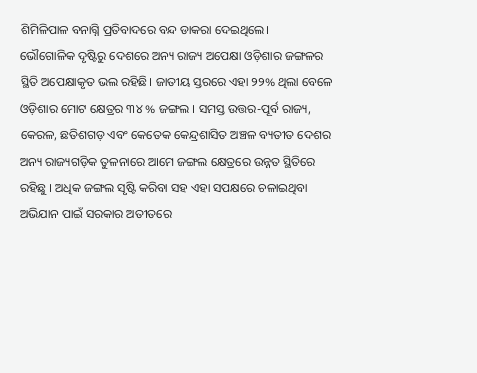ଶିମିଳିପାଳ ବନାଗ୍ନି ପ୍ରତିବାଦରେ ବନ୍ଦ ଡାକରା ଦେଇଥିଲେ।
ଭୌଗୋଳିକ ଦୃଷ୍ଟିରୁ ଦେଶରେ ଅନ୍ୟ ରାଜ୍ୟ ଅପେକ୍ଷା ଓଡ଼ିଶାର ଜଙ୍ଗଳର ସ୍ଥିତି ଅପେକ୍ଷାକୃତ ଭଲ ରହିଛି। ଜାତୀୟ ସ୍ତରରେ ଏହା ୨୨% ଥିଲା ବେଳେ ଓଡ଼ିଶାର ମୋଟ କ୍ଷେତ୍ରର ୩୪ % ଜଙ୍ଗଲ । ସମସ୍ତ ଉତ୍ତର-ପୂର୍ବ ରାଜ୍ୟ, କେରଳ, ଛତିଶଗଡ଼ ଏବଂ କେତେକ କେନ୍ଦ୍ରଶାସିତ ଅଞ୍ଚଳ ବ୍ୟତୀତ ଦେଶର ଅନ୍ୟ ରାଜ୍ୟଗଡ଼ିକ ତୁଳନାରେ ଆମେ ଜଙ୍ଗଲ କ୍ଷେତ୍ରରେ ଉନ୍ନତ ସ୍ଥିତିରେ ରହିଛୁ । ଅଧିକ ଜଙ୍ଗଲ ସୃଷ୍ଟି କରିବା ସହ ଏହା ସପକ୍ଷରେ ଚଳାଇଥିବା ଅଭିଯାନ ପାଇଁ ସରକାର ଅତୀତରେ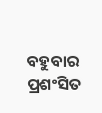ବହୁବାର ପ୍ରଶଂସିତ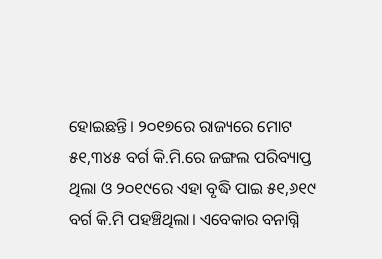ହୋଇଛନ୍ତି। ୨୦୧୭ରେ ରାଜ୍ୟରେ ମୋଟ ୫୧,୩୪୫ ବର୍ଗ କି.ମି.ରେ ଜଙ୍ଗଲ ପରିବ୍ୟାପ୍ତ ଥିଲା ଓ ୨୦୧୯ରେ ଏହା ବୃଦ୍ଧି ପାଇ ୫୧,୬୧୯ ବର୍ଗ କି.ମି ପହଞ୍ଚିଥିଲା। ଏବେକାର ବନାଗ୍ନି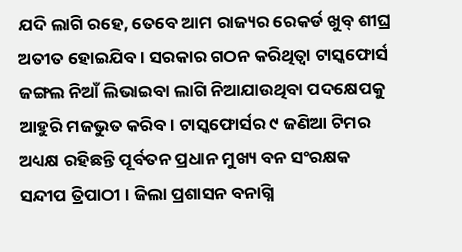ଯଦି ଲାଗି ରହେ, ତେବେ ଆମ ରାଜ୍ୟର ରେକର୍ଡ ଖୁବ୍‌ ଶୀଘ୍ର ଅତୀତ ହୋଇଯିବ। ସରକାର ଗଠନ କରିଥିତ୍ବା ଟାସ୍କଫୋର୍ସ ଜଙ୍ଗଲ ନିଆଁ ଲିଭାଇବା ଲାଗି ନିଆଯାଉଥିବା ପଦକ୍ଷେପକୁ ଆହୁରି ମଜଭୁତ କରିବ। ଟାସ୍କଫୋର୍ସର ୯ ଜଣିଆ ଟିମର ଅଧ୍ୟକ୍ଷ ରହିଛନ୍ତି ପୂର୍ବତନ ପ୍ରଧାନ ମୁଖ୍ୟ ବନ ସଂରକ୍ଷକ ସନ୍ଦୀପ ତ୍ରିପାଠୀ । ଜିଲା ପ୍ରଶାସନ ବନାଗ୍ନି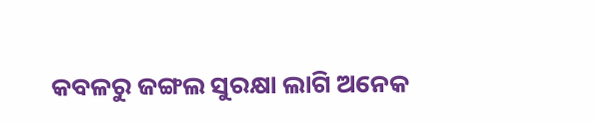କବଳରୁ ଜଙ୍ଗଲ ସୁରକ୍ଷା ଲାଗି ଅନେକ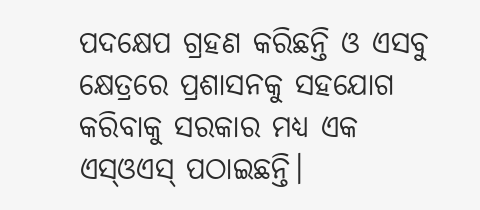ପଦକ୍ଷେପ ଗ୍ରହଣ କରିଛନ୍ତି ଓ ଏସବୁ କ୍ଷେତ୍ରରେ ପ୍ରଶାସନକୁ ସହଯୋଗ କରିବାକୁ ସରକାର ମଧ୍ୟ ଏକ ଏସ୍‌ଓଏସ୍‌ ପଠାଇଛନ୍ତି।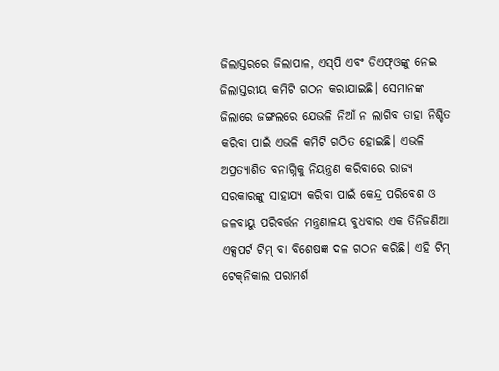ଜିଲାସ୍ତରରେ ଜିଲାପାଳ, ଏସ୍‌ପି ଏବଂ ଡିଏଫ୍‌ଓଙ୍କୁ ନେଇ ଜିଲାସ୍ତରୀୟ କମିଟି ଗଠନ କରାଯାଇଛି। ସେମାନଙ୍କ ଜିଲାରେ ଜଙ୍ଗଲରେ ଯେଭଳି ନିଆଁ ନ ଲାଗିବ ତାହା ନିଶ୍ଚିତ କରିବା ପାଇଁ ଏଭଳି କମିଟି ଗଠିତ ହୋଇଛି। ଏଭଳି ଅପ୍ରତ୍ୟାଶିତ ବନାଗ୍ନିକୁ ନିୟନ୍ତ୍ରଣ କରିବାରେ ରାଜ୍ୟ ସରକାରଙ୍କୁ ସାହାଯ୍ୟ କରିବା ପାଇଁ କେନ୍ଦ୍ର ପରିବେଶ ଓ ଜଳବାୟୁ ପରିବର୍ତ୍ତନ ମନ୍ତ୍ରଣାଳୟ ବୁଧବାର ଏକ ତିନିଜଣିଆ ଏକ୍ସପର୍ଟ ଟିମ୍‌ ବା ବିଶେଷଜ୍ଞ ଦଳ ଗଠନ କରିଛି। ଏହି ଟିମ୍‌ ଟେକ୍‌ନିକାଲ ପରାମର୍ଶ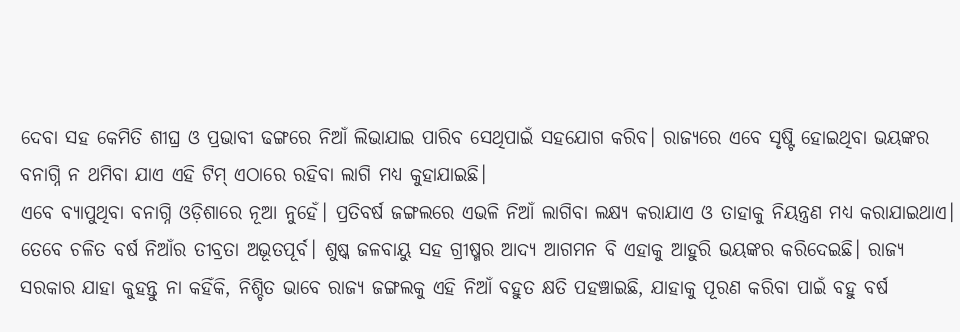ଦେବା ସହ କେମିତି ଶୀଘ୍ର ଓ ପ୍ରଭାବୀ ଢଙ୍ଗରେ ନିଆଁ ଲିଭାଯାଇ ପାରିବ ସେଥିପାଇଁ ସହଯୋଗ କରିବ। ରାଜ୍ୟରେ ଏବେ ସୃଷ୍ଟି ହୋଇଥିବା ଭୟଙ୍କର ବନାଗ୍ନି ନ ଥମିବା ଯାଏ ଏହି ଟିମ୍‌ ଏଠାରେ ରହିବା ଲାଗି ମଧ୍ୟ କୁହାଯାଇଛି।
ଏବେ ବ୍ୟାପୁଥିବା ବନାଗ୍ନି ଓଡ଼ିଶାରେ ନୂଆ ନୁହେଁ। ପ୍ରତିବର୍ଷ ଜଙ୍ଗଲରେ ଏଭଳି ନିଆଁ ଲାଗିବା ଲକ୍ଷ୍ୟ କରାଯାଏ ଓ ତାହାକୁ ନିୟନ୍ତ୍ରଣ ମଧ୍ୟ କରାଯାଇଥାଏ। ତେବେ ଚଳିତ ବର୍ଷ ନିଆଁର ତୀବ୍ରତା ଅଭୂତପୂର୍ବ। ଶୁଷ୍କ ଜଳବାୟୁ ସହ ଗ୍ରୀଷ୍ମର ଆଦ୍ୟ ଆଗମନ ବି ଏହାକୁ ଆହୁରି ଭୟଙ୍କର କରିଦେଇଛି। ରାଜ୍ୟ ସରକାର ଯାହା କୁହନ୍ତୁ ନା କହିଁକି, ନିଶ୍ଚିତ ଭାବେ ରାଜ୍ୟ ଜଙ୍ଗଲକୁ ଏହି ନିଆଁ ବହୁତ କ୍ଷତି ପହଞ୍ଚାଇଛି, ଯାହାକୁ ପୂରଣ କରିବା ପାଇଁ ବହୁ ବର୍ଷ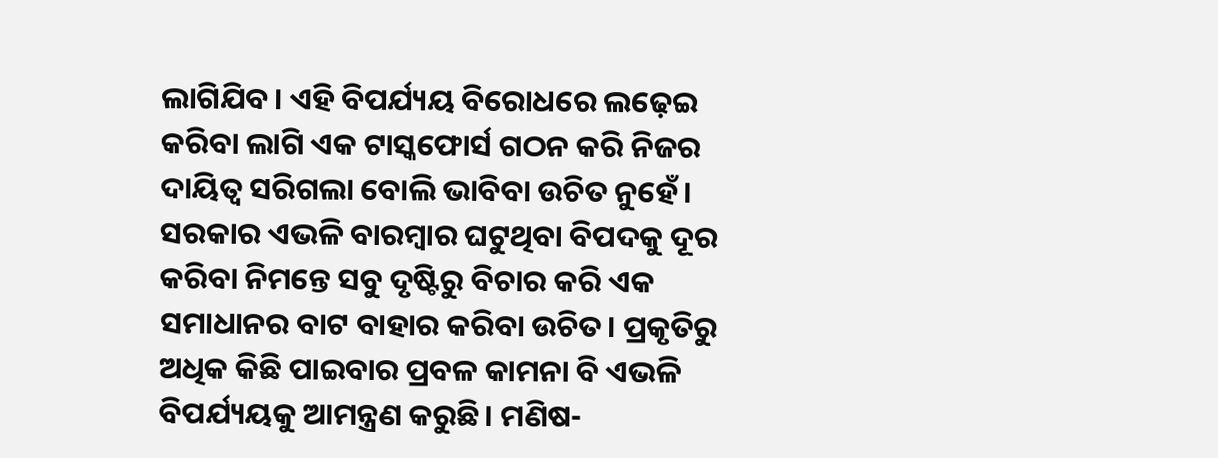ଲାଗିଯିବ। ଏହି ବିପର୍ଯ୍ୟୟ ବିରୋଧରେ ଲଢ଼େଇ କରିବା ଲାଗି ଏକ ଟାସ୍କଫୋର୍ସ ଗଠନ କରି ନିଜର ଦାୟିତ୍ୱ ସରିଗଲା ବୋଲି ଭାବିବା ଉଚିତ ନୁହେଁ। ସରକାର ଏଭଳି ବାରମ୍ବାର ଘଟୁଥିବା ବିପଦକୁ ଦୂର କରିବା ନିମନ୍ତେ ସବୁ ଦୃଷ୍ଟିରୁ ବିଚାର କରି ଏକ ସମାଧାନର ବାଟ ବାହାର କରିବା ଉଚିତ। ପ୍ରକୃତିରୁ ଅଧିକ କିଛି ପାଇବାର ପ୍ରବଳ କାମନା ବି ଏଭଳି ବିପର୍ଯ୍ୟୟକୁ ଆମନ୍ତ୍ରଣ କରୁଛି। ମଣିଷ-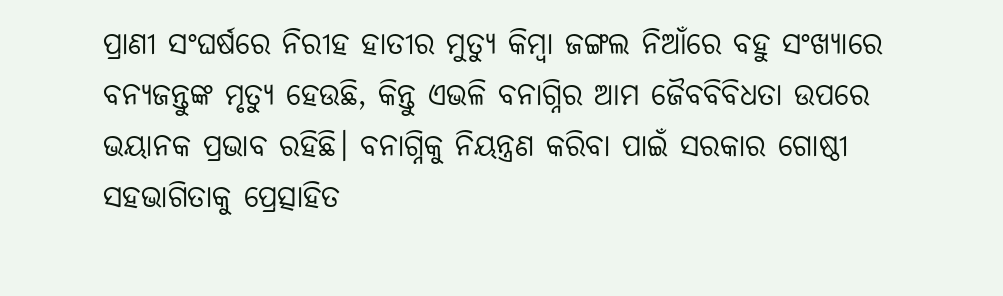ପ୍ରାଣୀ ସଂଘର୍ଷରେ ନିରୀହ ହାତୀର ମୁତ୍ୟୁ କିମ୍ବା ଜଙ୍ଗଲ ନିଆଁରେ ବହୁ ସଂଖ୍ୟାରେ ବନ୍ୟଜନ୍ତୁଙ୍କ ମୃତ୍ୟୁ ହେଉଛି, କିନ୍ତୁ ଏଭଳି ବନାଗ୍ନିର ଆମ ଜୈବବିବିଧତା ଉପରେ ଭୟାନକ ପ୍ରଭାବ ରହିଛି। ବନାଗ୍ନିକୁ ନିୟନ୍ତ୍ରଣ କରିବା ପାଇଁ ସରକାର ଗୋଷ୍ଠୀ ସହଭାଗିତାକୁ ପ୍ରେତ୍ସାହିତ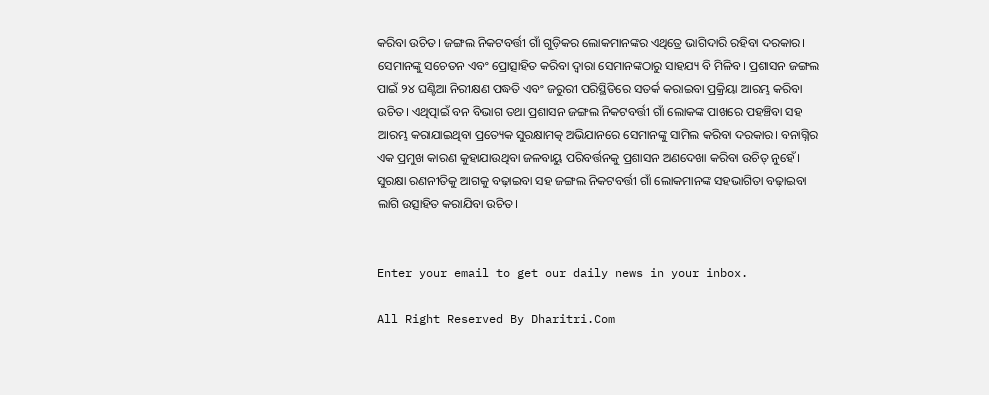କରିବା ଉଚିତ। ଜଙ୍ଗଲ ନିକଟବର୍ତ୍ତୀ ଗାଁ ଗୁଡ଼ିକର ଲୋକମାନଙ୍କର ଏଥିତ୍ରେ ଭାଗିଦାରି ରହିବା ଦରକାର। ସେମାନଙ୍କୁ ସଚେତନ ଏବଂ ପ୍ରୋତ୍ସାହିତ କରିବା ଦ୍ୱାରା ସେମାନଙ୍କଠାରୁ ସାହଯ୍ୟ ବି ମିଳିବ। ପ୍ରଶାସନ ଜଙ୍ଗଲ ପାଇଁ ୨୪ ଘଣ୍ଟିଆ ନିରୀକ୍ଷଣ ପଦ୍ଧତି ଏବଂ ଜରୁରୀ ପରିସ୍ଥିତିରେ ସତର୍କ କରାଇବା ପ୍ରକ୍ରିୟା ଆରମ୍ଭ କରିବା ଉଚିତ। ଏଥିତ୍ପାଇଁ ବନ ବିଭାଗ ତଥା ପ୍ରଶାସନ ଜଙ୍ଗଲ ନିକଟବର୍ତ୍ତୀ ଗାଁ ଲୋକଙ୍କ ପାଖରେ ପହଞ୍ଚିବା ସହ ଆରମ୍ଭ କରାଯାଇଥିବା ପ୍ରତ୍ୟେକ ସୁରକ୍ଷାମତ୍କ ଅଭିଯାନରେ ସେମାନଙ୍କୁ ସାମିଲ କରିବା ଦରକାର। ବନାଗ୍ନିର ଏକ ପ୍ରମୁଖ କାରଣ କୁହାଯାଉଥିବା ଜଳବାୟୁ ପରିବର୍ତ୍ତନକୁ ପ୍ରଶାସନ ଅଣଦେଖା କରିବା ଉଚିତ୍‌ ନୁହେଁ। ସୁରକ୍ଷା ରଣନୀତିକୁ ଆଗକୁ ବଢ଼ାଇବା ସହ ଜଙ୍ଗଲ ନିକଟବର୍ତ୍ତୀ ଗାଁ ଲୋକମାନଙ୍କ ସହଭାଗିତା ବଢ଼ାଇବା ଲାଗି ଉତ୍ସାହିତ କରାଯିବା ଉଚିତ।


Enter your email to get our daily news in your inbox.

All Right Reserved By Dharitri.Com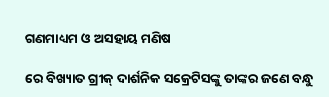ଗଣମାଧ୍ୟମ ଓ ଅସହାୟ ମଣିଷ

ରେ ବିଖ୍ୟାତ ଗ୍ରୀକ୍‌ ଦାର୍ଶନିକ ସକ୍ରେଟିସଙ୍କୁ ତାଙ୍କର ଜଣେ ବନ୍ଧୁ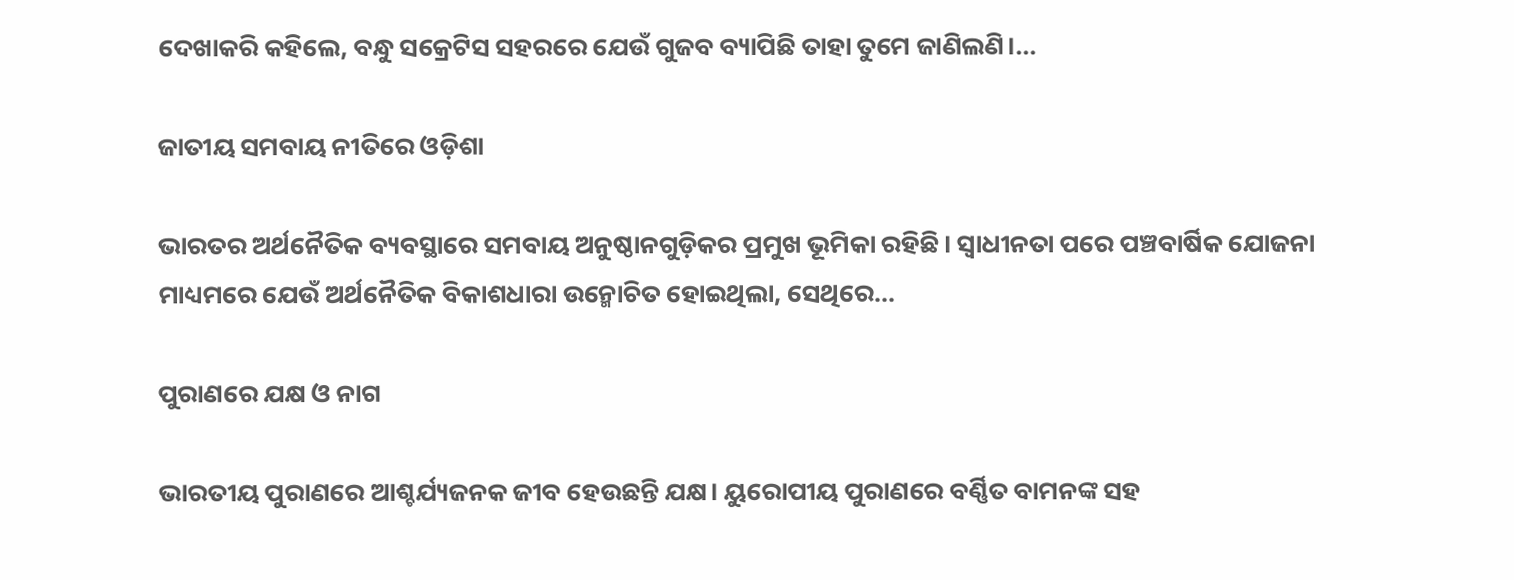ଦେଖାକରି କହିଲେ, ବନ୍ଧୁ ସକ୍ରେଟିସ ସହରରେ ଯେଉଁ ଗୁଜବ ବ୍ୟାପିଛି ତାହା ତୁମେ ଜାଣିଲଣି।...

ଜାତୀୟ ସମବାୟ ନୀତିରେ ଓଡ଼ିଶା

ଭାରତର ଅର୍ଥନୈତିକ ବ୍ୟବସ୍ଥାରେ ସମବାୟ ଅନୁଷ୍ଠାନଗୁଡ଼ିକର ପ୍ରମୁଖ ଭୂମିକା ରହିଛି। ସ୍ବାଧୀନତା ପରେ ପଞ୍ଚବାର୍ଷିକ ଯୋଜନା ମାଧ୍ୟମରେ ଯେଉଁ ଅର୍ଥନୈତିକ ବିକାଶଧାରା ଉନ୍ମୋଚିତ ହୋଇଥିଲା, ସେଥିରେ...

ପୁରାଣରେ ଯକ୍ଷ ଓ ନାଗ

ଭାରତୀୟ ପୁରାଣରେ ଆଶ୍ଚର୍ଯ୍ୟଜନକ ଜୀବ ହେଉଛନ୍ତି ଯକ୍ଷ। ୟୁରୋପୀୟ ପୁରାଣରେ ବର୍ଣ୍ଣିତ ବାମନଙ୍କ ସହ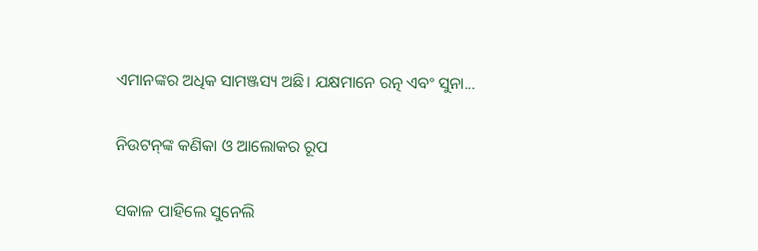ଏମାନଙ୍କର ଅଧିକ ସାମଞ୍ଜସ୍ୟ ଅଛି। ଯକ୍ଷମାନେ ରତ୍ନ ଏବଂ ସୁନା...

ନିଉଟନ୍‌ଙ୍କ କଣିକା ଓ ଆଲୋକର ରୂପ

ସକାଳ ପାହିଲେ ସୁନେଲି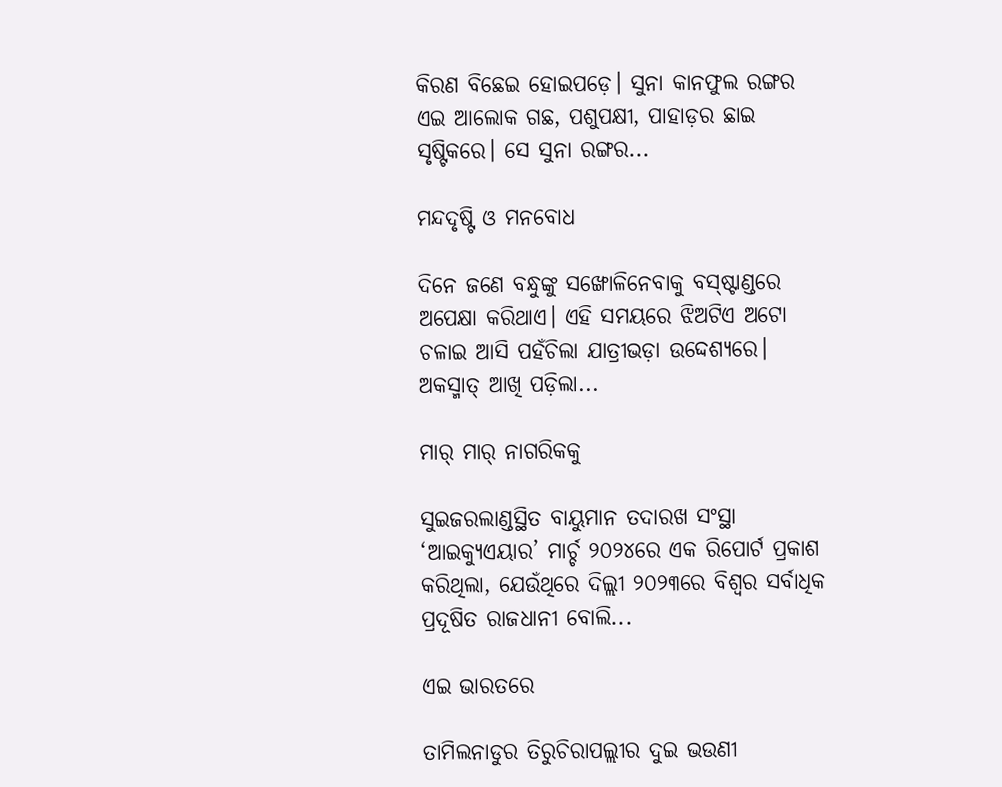କିରଣ ବିଛେଇ ହୋଇପଡ଼େ। ସୁନା କାନଫୁଲ ରଙ୍ଗର ଏଇ ଆଲୋକ ଗଛ, ପଶୁପକ୍ଷୀ, ପାହାଡ଼ର ଛାଇ ସୃଷ୍ଟିକରେ। ସେ ସୁନା ରଙ୍ଗର...

ମନ୍ଦଦୃଷ୍ଟି ଓ ମନବୋଧ

ଦିନେ ଜଣେ ବନ୍ଧୁଙ୍କୁ ସଙ୍ଖୋଳିନେବାକୁ ବସ୍‌ଷ୍ଟାଣ୍ଡରେ ଅପେକ୍ଷା କରିଥାଏ। ଏହି ସମୟରେ ଝିଅଟିଏ ଅଟୋ ଚଳାଇ ଆସି ପହଁଚିଲା ଯାତ୍ରୀଭଡ଼ା ଉଦ୍ଦେଶ୍ୟରେ। ଅକସ୍ମାତ୍‌ ଆଖି ପଡ଼ିଲା...

ମାର୍‌ ମାର୍‌ ନାଗରିକକୁ

ସୁଇଜରଲାଣ୍ଡସ୍ଥିତ ବାୟୁମାନ ତଦାରଖ ସଂସ୍ଥା ‘ଆଇକ୍ୟୁଏୟାର’ ମାର୍ଚ୍ଚ ୨୦୨୪ରେ ଏକ ରିପୋର୍ଟ ପ୍ରକାଶ କରିଥିଲା, ଯେଉଁଥିରେ ଦିଲ୍ଲୀ ୨୦୨୩ରେ ବିଶ୍ୱର ସର୍ବାଧିକ ପ୍ରଦୂଷିତ ରାଜଧାନୀ ବୋଲି...

ଏଇ ଭାରତରେ

ତାମିଲନାଡୁର ତିରୁଚିରାପଲ୍ଲୀର ଦୁଇ ଭଉଣୀ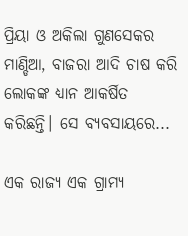ପ୍ରିୟା ଓ ଅକିଲା ଗୁଣସେକର ମାଣ୍ଡିଆ, ବାଜରା ଆଦି ଚାଷ କରି ଲୋକଙ୍କ ଧ୍ୟାନ ଆକର୍ଷିତ କରିଛନ୍ତି। ସେ ବ୍ୟବସାୟରେ...

ଏକ ରାଜ୍ୟ ଏକ ଗ୍ରାମ୍ୟ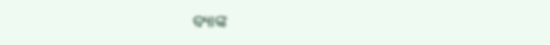ବ୍ୟାଙ୍କ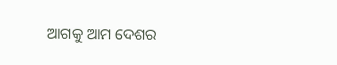ଆଗକୁ ଆମ ଦେଶର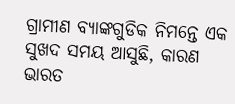ଗ୍ରାମୀଣ ବ୍ୟାଙ୍କଗୁଡିକ ନିମନ୍ତେ ଏକ ସୁଖଦ ସମୟ ଆସୁଛି, କାରଣ ଭାରତ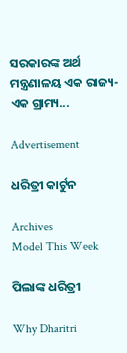ସରକାରଙ୍କ ଅର୍ଥ ମନ୍ତ୍ରଣାଳୟ ଏକ ରାଜ୍ୟ- ଏକ ଗ୍ରାମ୍ୟ...

Advertisement

ଧରିତ୍ରୀ କାର୍ଟୁନ

Archives
Model This Week

ପିଲାଙ୍କ ଧରିତ୍ରୀ

Why Dharitri